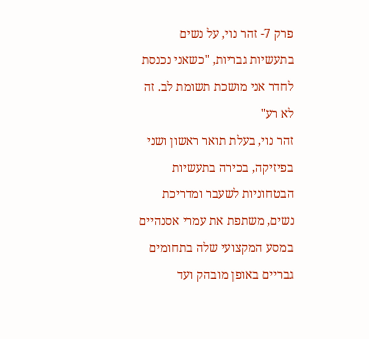פרק 7- זהר נוי, על נשים בתעשיות גבריות, "כשאני נכנסת לחדר אני מושכת תשומת לב. זה לא רע"
זהר נוי, בעלת תואר ראשון ושני בפיזיקה, בכירה בתעשיות הבטחוניות לשעבר ומדריכת נשים, משתפת את עמרי אסנהיים במסע המקצועי שלה בתחומים גבריים באופן מובהק ועד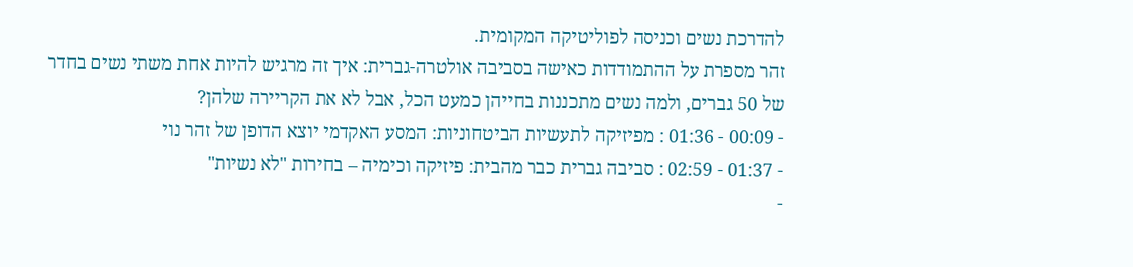להדרכת נשים וכניסה לפוליטיקה המקומית.
זהר מספרת על ההתמודדות כאישה בסביבה אולטרה-גברית: איך זה מרגיש להיות אחת משתי נשים בחדר של 50 גברים, ולמה נשים מתכננות בחייהן כמעט הכל, אבל לא את הקריירה שלהן?
- 00:09 - 01:36 : מפיזיקה לתעשיות הביטחוניות: המסע האקדמי יוצא הדופן של זהר נוי
- 01:37 - 02:59 : סביבה גברית כבר מהבית: פיזיקה וכימיה – בחירות "לא נשיות"
-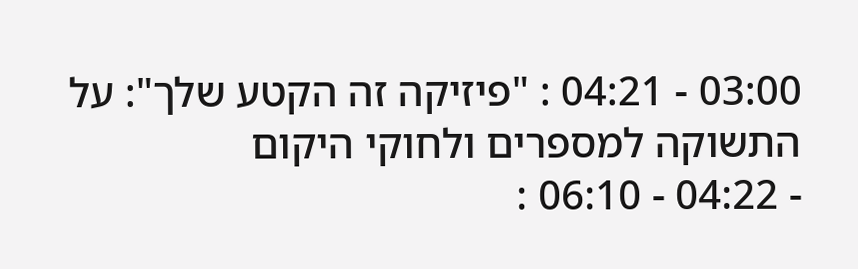03:00 - 04:21 : "פיזיקה זה הקטע שלך": על התשוקה למספרים ולחוקי היקום
- 04:22 - 06:10 :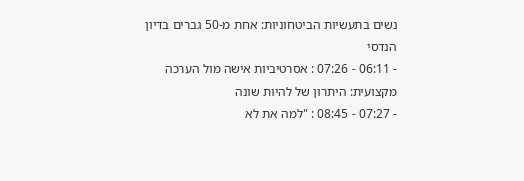נשים בתעשיות הביטחוניות: אחת מ-50 גברים בדיון הנדסי
- 06:11 - 07:26 : אסרטיביות אישה מול הערכה מקצועית: היתרון של להיות שונה
- 07:27 - 08:45 : "למה את לא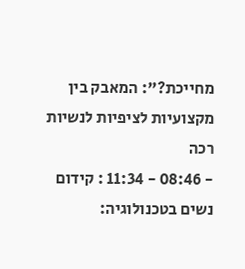מחייכת?": המאבק בין מקצועיות לציפיות לנשיות רכה
- 08:46 - 11:34 : קידום נשים בטכנולוגיה: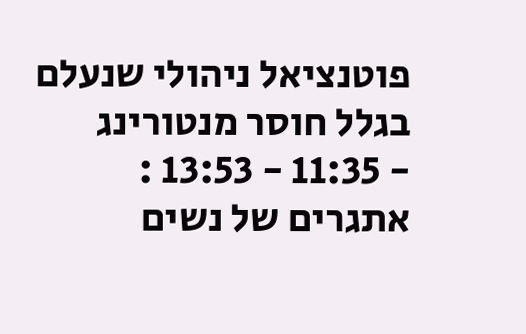פוטנציאל ניהולי שנעלם בגלל חוסר מנטורינג
- 11:35 - 13:53 : אתגרים של נשים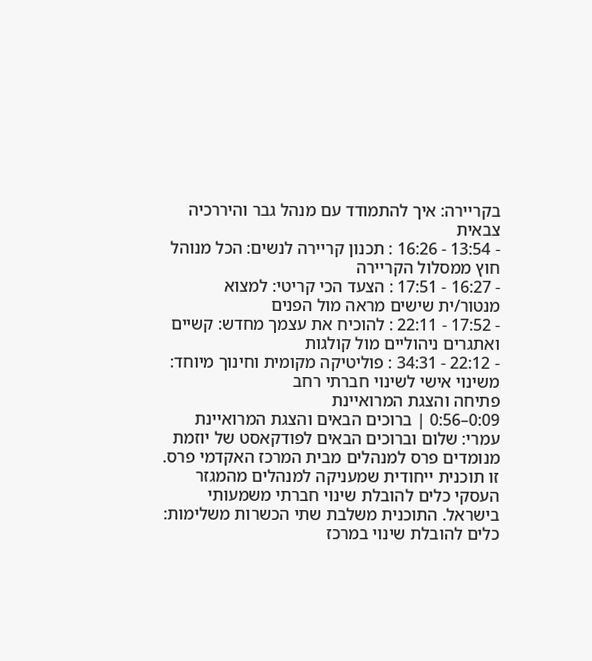בקריירה: איך להתמודד עם מנהל גבר והיררכיה צבאית
- 13:54 - 16:26 : תכנון קריירה לנשים: הכל מנוהל חוץ ממסלול הקריירה
- 16:27 - 17:51 : הצעד הכי קריטי: למצוא מנטור/ית שישים מראה מול הפנים
- 17:52 - 22:11 : להוכיח את עצמך מחדש: קשיים ואתגרים ניהוליים מול קולגות
- 22:12 - 34:31 : פוליטיקה מקומית וחינוך מיוחד: משינוי אישי לשינוי חברתי רחב
פתיחה והצגת המרואיינת
0:09–0:56 | ברוכים הבאים והצגת המרואיינת
עמרי: שלום וברוכים הבאים לפודקאסט של יוזמת מנומדים פרס למנהלים מבית המרכז האקדמי פרס. זו תוכנית ייחודית שמעניקה למנהלים מהמגזר העסקי כלים להובלת שינוי חברתי משמעותי בישראל. התוכנית משלבת שתי הכשרות משלימות: כלים להובלת שינוי במרכז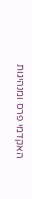האקדמי פרס ומנהיגות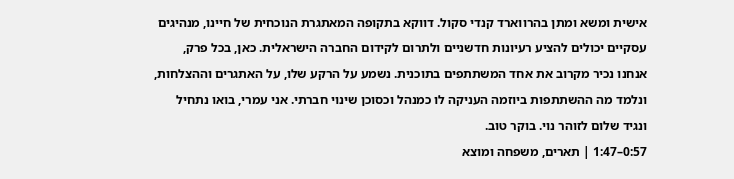אישית ומשא ומתן בהרווארד קנדי סקול. דווקא בתקופה המאתגרת הנוכחית של חיינו, מנהיגים עסקיים יכולים להציע רעיונות חדשניים ולתרום לקידום החברה הישראלית. כאן, בכל פרק, אנחנו נכיר מקרוב את אחד המשתתפים בתוכנית. נשמע על הרקע שלו, על האתגרים וההצלחות, ונלמד מה ההשתתפות ביוזמה העניקה לו כמנהל וכסוכן שינוי חברתי. אני עמרי, בואו נתחיל ונגיד שלום לזוהר נוי. בוקר טוב.
0:57–1:47 | תארים, משפחה ומוצא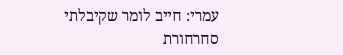עמרי: חייב לומר שקיבלתי סחרחורת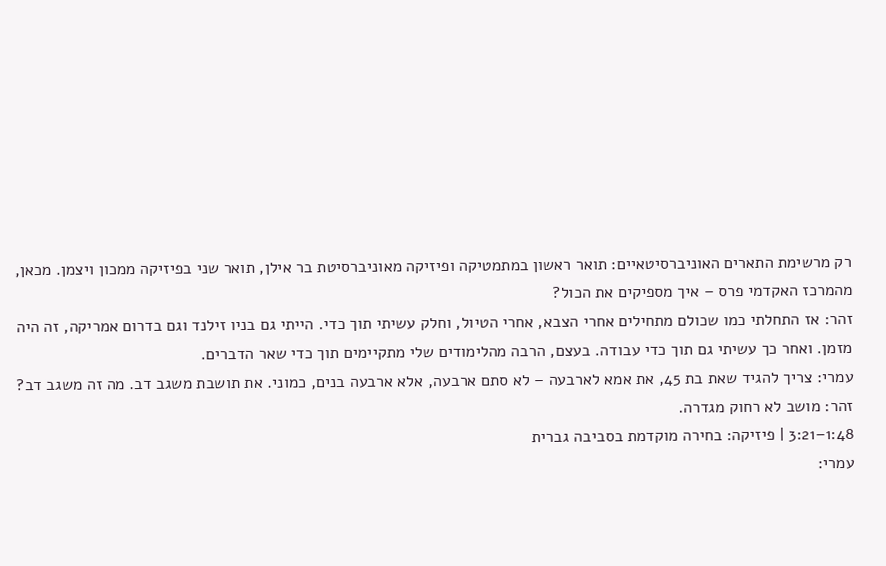רק מרשימת התארים האוניברסיטאיים: תואר ראשון במתמטיקה ופיזיקה מאוניברסיטת בר אילן, תואר שני בפיזיקה ממכון ויצמן. מכאן, מהמרכז האקדמי פרס – איך מספיקים את הכול?
זהר: אז התחלתי כמו שכולם מתחילים אחרי הצבא, אחרי הטיול, וחלק עשיתי תוך כדי. הייתי גם בניו זילנד וגם בדרום אמריקה, זה היה מזמן. ואחר כך עשיתי גם תוך כדי עבודה. בעצם, הרבה מהלימודים שלי מתקיימים תוך כדי שאר הדברים.
עמרי: צריך להגיד שאת בת 45, את אמא לארבעה – לא סתם ארבעה, אלא ארבעה בנים, כמוני. את תושבת משגב דב. מה זה משגב דב?
זהר: מושב לא רחוק מגדרה.
1:48–3:21 | פיזיקה: בחירה מוקדמת בסביבה גברית
עמרי: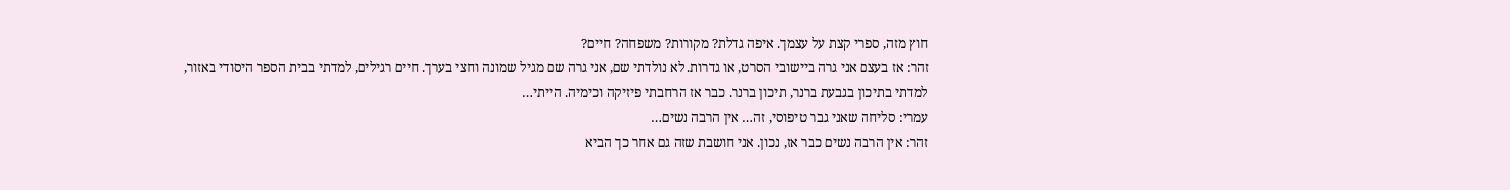חוץ מזה, ספרי קצת על עצמך. איפה גדלת? מקורות? משפחה? חיים?
זהר: אז בעצם אני גרה ביישובי הסרט, או גדרות. לא נולדתי שם, אני גרה שם מגיל שמונה וחצי בערך. חיים רגילים, למדתי בבית הספר היסודי באזור, למדתי בתיכון בגבעת ברנר, תיכון ברנר. כבר אז הרחבתי פיזיקה וכימיה. הייתי…
עמרי: סליחה שאני גבר טיפוסי, זה… אין הרבה נשים…
זהר: אין הרבה נשים כבר אז, נכון. אני חושבת שזה גם אחר כך הביא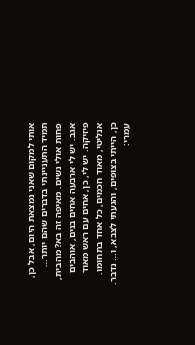אותי למקום שאני נמצאת היום, אבל כן, תמיד התעניינתי בדברים שהם יותר… פחות אולי נשים. מאיפה זה בא? מהבית, אגב. יש לי ארבעה אחים בנים, אוהבים פיזיקה. יש לי, כן, אחים עם ראש מאוד אנליטי, מאוד חכמים, כל אחד בתחומו. כן, הייתי בצופים, והגעתי לצבא, ו… נדבר.
עמרי: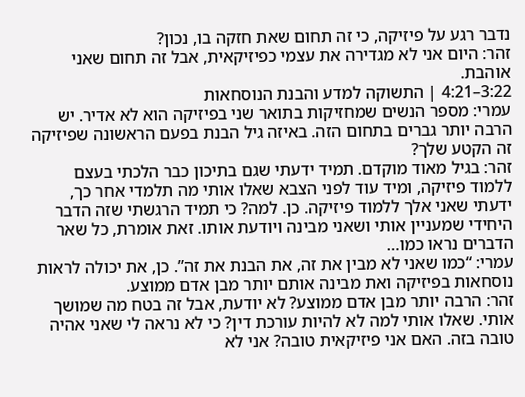נדבר רגע על פיזיקה, כי זה תחום שאת חזקה בו, נכון?
זהר: היום אני לא מגדירה את עצמי כפיזיקאית, אבל זה תחום שאני אוהבת.
3:22–4:21 | התשוקה למדע והבנת הנוסחאות
עמרי: מספר הנשים שמחזיקות בתואר שני בפיזיקה הוא לא אדיר. יש הרבה יותר גברים בתחום הזה. באיזה גיל הבנת בפעם הראשונה שפיזיקה זה הקטע שלך?
זהר: בגיל מאוד מוקדם. תמיד ידעתי שגם בתיכון כבר הלכתי בעצם ללמוד פיזיקה, ומיד עוד לפני הצבא שאלו אותי מה תלמדי אחר כך, ידעתי שאני אלך ללמוד פיזיקה. כן. למה? כי תמיד הרגשתי שזה הדבר היחידי שמעניין אותי ושאני מבינה ויודעת אותו. זאת אומרת, כל שאר הדברים נראו כמו…
עמרי: “כמו שאני לא מבין את זה, את הבנת את זה”. כן, את יכולה לראות נוסחאות בפיזיקה ואת מבינה אותם יותר מבן אדם ממוצע.
זהר: הרבה יותר מבן אדם ממוצע? לא יודעת, אבל זה בטח מה שמושך אותי. שאלו אותי למה לא להיות עורכת דין? כי לא נראה לי שאני אהיה טובה בזה. האם אני פיזיקאית טובה? אני לא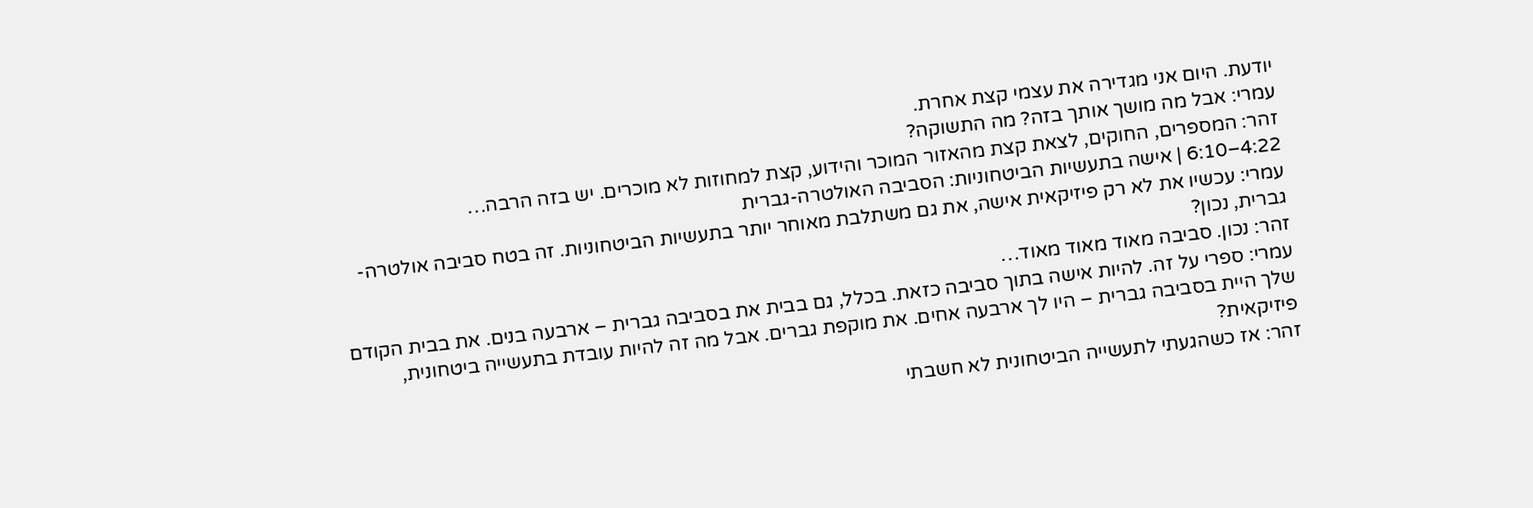יודעת. היום אני מגדירה את עצמי קצת אחרת.
עמרי: אבל מה מושך אותך בזה? מה התשוקה?
זהר: המספרים, החוקים, לצאת קצת מהאזור המוכר והידוע, קצת למחוזות לא מוכרים. יש בזה הרבה…
4:22–6:10 | אישה בתעשיות הביטחוניות: הסביבה האולטרה-גברית
עמרי: עכשיו את לא רק פיזיקאית אישה, את גם משתלבת מאוחר יותר בתעשיות הביטחוניות. זה בטח סביבה אולטרה-גברית, נכון?
זהר: נכון. סביבה מאוד מאוד מאוד…
עמרי: ספרי על זה. להיות אישה בתוך סביבה כזאת. בכלל, גם בבית את בסביבה גברית – ארבעה בנים. את בבית הקודם שלך היית בסביבה גברית – היו לך ארבעה אחים. את מוקפת גברים. אבל מה זה להיות עובדת בתעשייה ביטחונית, פיזיקאית?
זהר: אז כשהגעתי לתעשייה הביטחונית לא חשבתי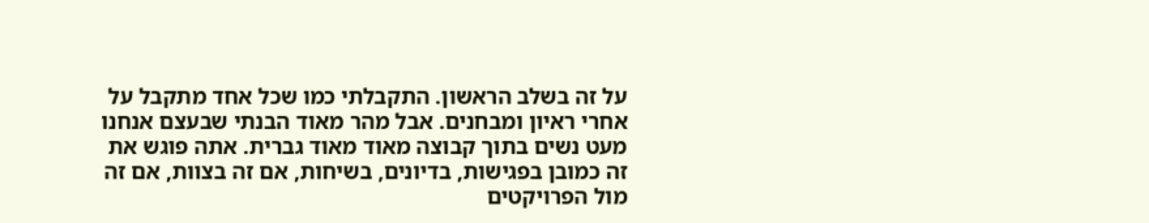על זה בשלב הראשון. התקבלתי כמו שכל אחד מתקבל על אחרי ראיון ומבחנים. אבל מהר מאוד הבנתי שבעצם אנחנו מעט נשים בתוך קבוצה מאוד מאוד גברית. אתה פוגש את זה כמובן בפגישות, בדיונים, בשיחות, אם זה בצוות, אם זה מול הפרויקטים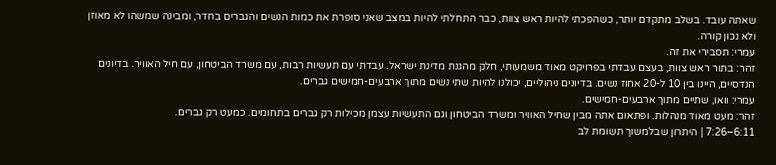שאתה עובד. בשלב מתקדם יותר, כשהפכתי להיות ראש צוות, כבר התחלתי להיות במצב שאני סופרת את כמות הנשים והגברים בחדר, ומבינה שמשהו לא מאוזן ולא נכון קורה.
עמרי: תסבירי את זה.
זהר: בתור ראש צוות, בעצם עבדתי בפרויקט מאוד משמעותי, חלק מהגנת מדינת ישראל. עבדתי עם תעשיות רבות, עם משרד הביטחון, עם חיל האוויר. בדיונים הנדסיים, היינו בין 10 ל-20 אחוז נשים. בדיונים ניהוליים, יכולנו להיות שתי נשים מתוך ארבעים-חמישים גברים.
עמרי: וואו, שתיים מתוך ארבעים-חמישים.
זהר: מעט מאוד מנהלות. ופתאום אתה מבין שחיל האוויר ומשרד הביטחון וגם התעשיות עצמן מכילות רק גברים בתחומים. כמעט רק גברים.
6:11–7:26 | היתרון שבלמשוך תשומת לב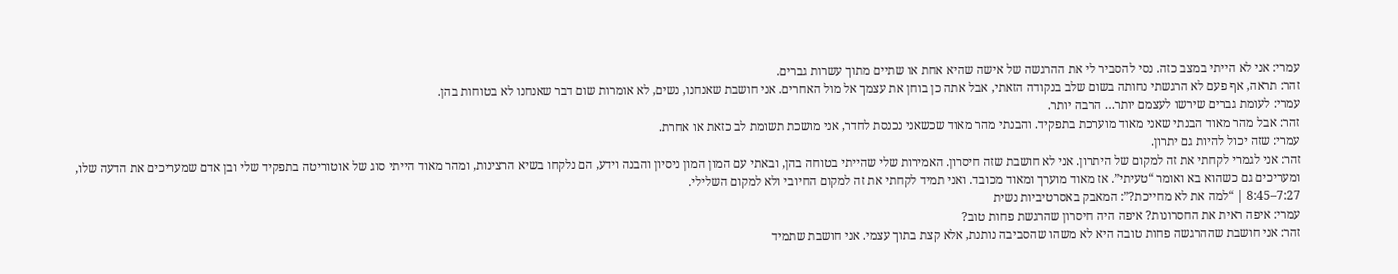עמרי: אני לא הייתי במצב כזה. נסי להסביר לי את ההרגשה של אישה שהיא אחת או שתיים מתוך עשרות גברים.
זהר: תראה, אף פעם לא הרגשתי נחותה בשום שלב בנקודה הזאתי, אבל אתה כן בוחן את עצמך אל מול האחרים. אני חושבת שאנחנו, נשים, לא אומרות שום דבר שאנחנו לא בטוחות בהן.
עמרי: לעומת גברים שירשו לעצמם יותר… הרבה יותר.
זהר: אבל מהר מאוד הבנתי שאני מאוד מוערכת בתפקיד. והבנתי מהר מאוד שכשאני נכנסת לחדר, אני מושכת תשומת לב כזאת או אחרת.
עמרי: שזה יכול להיות גם יתרון.
זהר: אני לגמרי לקחתי את זה למקום של היתרון. אני לא חושבת שזה חיסרון. האמירות שלי שהייתי בטוחה בהן, ובאתי עם המון המון ניסיון והבנה וידע, הם נלקחו בשיא הרצינות, ומהר מאוד הייתי סוג של אוטוריטה בתפקיד שלי ובן אדם שמעריכים את הדעה שלו, ומעריכים גם כשהוא בא ואומר “טעיתי”. אז מאוד מוערך ומאוד מכובד. ואני תמיד לקחתי את זה למקום החיובי ולא למקום השלילי.
7:27–8:45 | “למה את לא מחייכת?”: המאבק באסרטיביות נשית
עמרי: איפה ראית את החסרונות? איפה היה חיסרון שהרגשת פחות טוב?
זהר: אני חושבת שההרגשה פחות טובה היא לא משהו שהסביבה נותנת, אלא קצת בתוך עצמי. אני חושבת שתמיד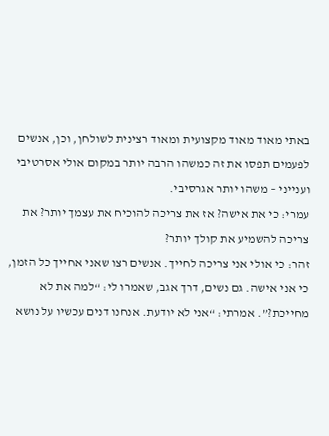באתי מאוד מאוד מקצועית ומאוד רצינית לשולחן, וכן, אנשים לפעמים תפסו את זה כמשהו הרבה יותר במקום אולי אסרטיבי וענייני – משהו יותר אגרסיבי.
עמרי: כי את אישה? אז את צריכה להוכיח את עצמך יותר? את צריכה להשמיע את קולך יותר?
זהר: כי אולי אני צריכה לחייך. אנשים רצו שאני אחייך כל הזמן, כי אני אישה. גם נשים, דרך אגב, שאמרו לי: “למה את לא מחייכת?”. אמרתי: “אני לא יודעת. אנחנו דנים עכשיו על נושא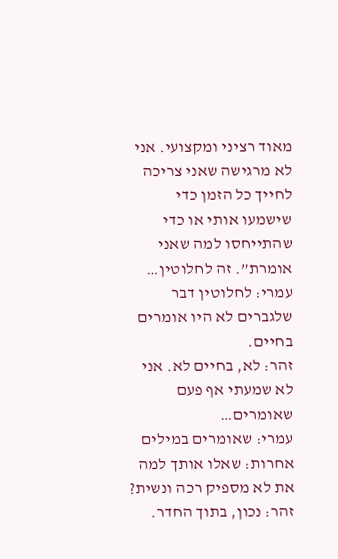מאוד רציני ומקצועי. אני לא מרגישה שאני צריכה לחייך כל הזמן כדי שישמעו אותי או כדי שהתייחסו למה שאני אומרת”. זה לחלוטין…
עמרי: לחלוטין דבר שלגברים לא היו אומרים בחיים.
זהר: לא, בחיים לא. אני לא שמעתי אף פעם שאומרים…
עמרי: שאומרים במילים אחרות: שאלו אותך למה את לא מספיק רכה ונשית?
זהר: נכון, בתוך החדר.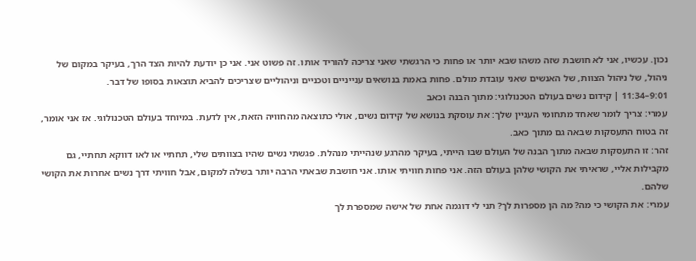נכון. עכשיו, אני לא חושבת שזה משהו שבא יותר או פחות כי הרגשתי שאני צריכה להוריד אותו. זה פשוט אני. אני כן יודעת להיות הצד הרך, בעיקר במקום של ניהול, של ניהול הצוות, של האנשים שאני עובדת מולם. פחות באמת בנושאים ענייניים וטכניים וניהוליים שצריכים להביא תוצאות בסופו של דבר.
9:01–11:34 | קידום נשים בעולם הטכנולוגי: מתוך הבנה וכאב
עמרי: צריך לומר שאחד מתחומי העניין שלך: את עוסקת בנושא של קידום נשים, אולי כתוצאה מהחוויה הזאת, אין לדעת. במיוחד בעולם הטכנולוגי. אז אני אומר, זה בטוח התעסקות שבאה גם מתוך כאב.
זהר: זו התעסקות שבאה מתוך הבנה של העולם שבו הייתי, בעיקר מהרגע שנהייתי מנהלת. פגשתי נשים שהיו בצוותים שלי, תחתיי או לאו דווקא תחתיי, גם מקבילות אליי, שראיתי את הקושי שלהן בעולם הזה. אני פחות חוויתי אותו. אני חושבת שבאתי הרבה יותר בשלה למקום, אבל חוויתי דרך נשים אחרות את הקושי שלהם.
עמרי: את הקושי כי מה? מה הן מספרות לך? תני לי דוגמה אחת של אישה שמספרת לך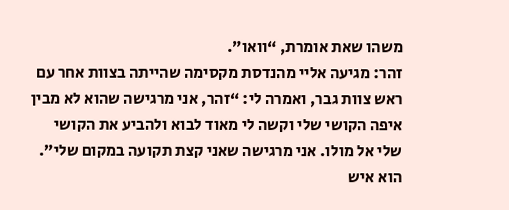משהו שאת אומרת, “וואו”.
זהר: מגיעה אליי מהנדסת מקסימה שהייתה בצוות אחר עם ראש צוות גבר, ואמרה לי: “זהר, אני מרגישה שהוא לא מבין איפה הקושי שלי וקשה לי מאוד לבוא ולהביע את הקושי שלי אל מולו. אני מרגישה שאני קצת תקועה במקום שלי”. הוא איש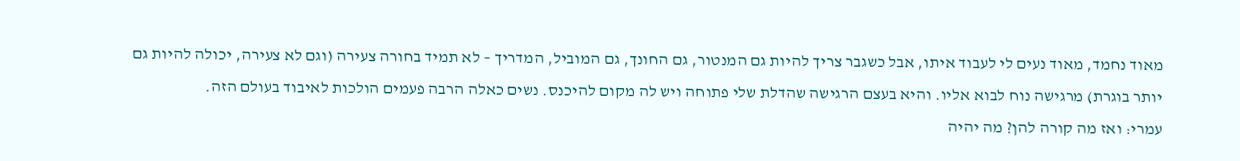מאוד נחמד, מאוד נעים לי לעבוד איתו, אבל כשגבר צריך להיות גם המנטור, גם החונך, גם המוביל, המדריך – לא תמיד בחורה צעירה (וגם לא צעירה, יכולה להיות גם יותר בוגרת) מרגישה נוח לבוא אליו. והיא בעצם הרגישה שהדלת שלי פתוחה ויש לה מקום להיכנס. נשים כאלה הרבה פעמים הולכות לאיבוד בעולם הזה.
עמרי: ואז מה קורה להן? מה יהיה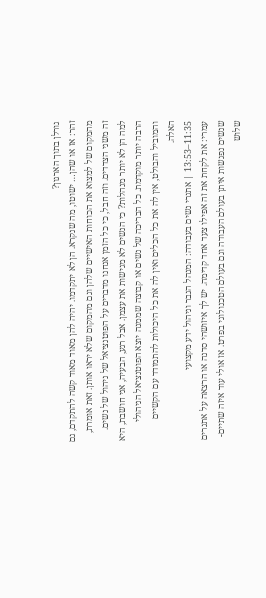גורלן בתוך הארגון?
זהר: אז או שהן… ישוטו, מה שנקרא. הן לא יתקדמו. יהיה להן מאוד מאוד קשה להתקדם, גם מהמקום של למצוא את הכוחות האישיים שלהן וגם מהמקום שלא יראו אותן. זאת אומרת, זה משני הצדדים. וזה חבל, כי כל הזמן אנחנו מדברים על הפוטנציאל של ניהול של נשים. למה הן לא יותר מנהלות? כי הנשים לא מגישות את עצמן. אבל רגע, הבעיה, אני חושבת, היא הרבה יותר מוקדמת. כל הבריכה של נשים או קבוצה שממנה יוצא הפוטנציאל הניהולי והמוביל והבולט, אין לה את כל הכלים ואין לה את כל היכולות להתמודד עם הקשיים האלה.
11:35–13:53 | אתגרי נשים בעבודה: המנהל הגבר וניהול ידע מקצועי
עמרי: את לקחת את זה אפילו צעד אחד קדימה. יש לך איזושהי סדנה או הרצאה על אתגרים שנשים נפגשות איתן בעולם העבודה וגם בעולם הטכנולוגי בפרט. אז אולי עוד איזה שתיים-שלוש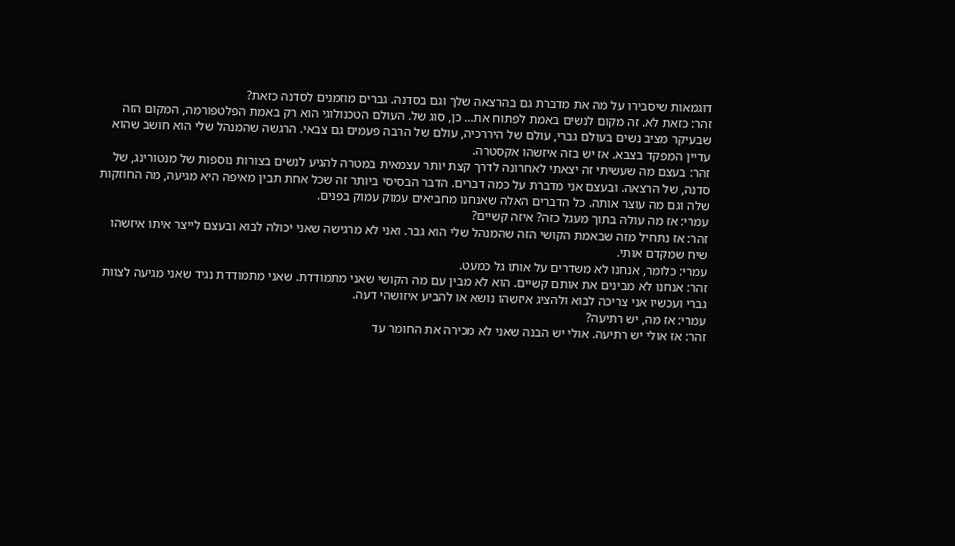דוגמאות שיסבירו על מה את מדברת גם בהרצאה שלך וגם בסדנה. גברים מוזמנים לסדנה כזאת?
זהר: כזאת לא. זה מקום לנשים באמת לפתוח את… כן, סוג של. העולם הטכנולוגי הוא רק באמת הפלטפורמה, המקום הזה שבעיקר מציב נשים בעולם גברי, עולם של היררכיה, עולם של הרבה פעמים גם צבאי. הרגשה שהמנהל שלי הוא חושב שהוא עדיין המפקד בצבא. אז יש בזה איזשהו אקסטרה.
זהר: בעצם מה שעשיתי זה יצאתי לאחרונה לדרך קצת יותר עצמאית במטרה להגיע לנשים בצורות נוספות של מנטורינג, של סדנה, של הרצאה. ובעצם אני מדברת על כמה דברים. הדבר הבסיסי ביותר זה שכל אחת תבין מאיפה היא מגיעה, מה החוזקות שלה וגם מה עוצר אותה. כל הדברים האלה שאנחנו מחביאים עמוק עמוק בפנים.
עמרי: אז מה עולה בתוך מעגל כזה? איזה קשיים?
זהר: אז נתחיל מזה שבאמת הקושי הזה שהמנהל שלי הוא גבר. ואני לא מרגישה שאני יכולה לבוא ובעצם לייצר איתו איזשהו שיח שמקדם אותי.
עמרי: כלומר, אנחנו לא משדרים על אותו גל כמעט.
זהר: אנחנו לא מבינים את אותם קשיים. הוא לא מבין עם מה הקושי שאני מתמודדת. שאני מתמודדת נגיד שאני מגיעה לצוות גברי ועכשיו אני צריכה לבוא ולהציג איזשהו נושא או להביע איזושהי דעה.
עמרי: אז מה, יש רתיעה?
זהר: אז אולי יש רתיעה. אולי יש הבנה שאני לא מכירה את החומר עד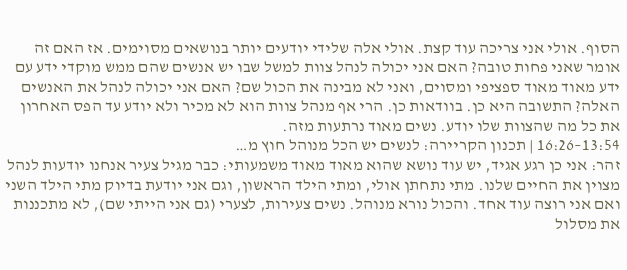הסוף. אולי אני צריכה עוד קצת. אולי אלה שלידי יודעים יותר בנושאים מסוימים. אז האם זה אומר שאני פחות טובה? האם אני יכולה לנהל צוות למשל שבו יש אנשים שהם ממש מוקדי ידע עם ידע מאוד מאוד ספציפי ומסוים, ואני לא מבינה את הכול שם? האם אני יכולה לנהל את האנשים האלה? התשובה היא כן. בוודאות כן. הרי אף מנהל צוות הוא לא מכיר ולא יודע עד הפס האחרון את כל מה שהצוות שלו יודע. נשים מאוד נרתעות מזה.
13:54–16:26 | תכנון הקריירה: לנשים יש הכל מנוהל חוץ מ…
זהר: אני כן רגע אגיד, יש עוד נושא שהוא מאוד מאוד משמעותי: כבר מגיל צעיר אנחנו יודעות לנהל מצוין את החיים שלנו. מתי נתחתן אולי, ומתי הילד הראשון, וגם אני יודעת בדיוק מתי הילד השני ואם אני רוצה עוד אחד. והכול נורא מנוהל. נשים צעירות, לצערי (גם אני הייתי שם), לא מתכננות את מסלול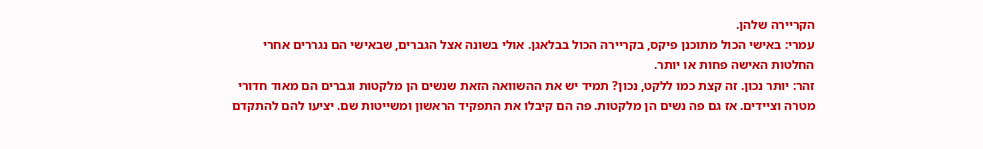הקריירה שלהן.
עמרי: באישי הכול מתוכנן פיקס, בקריירה הכול בבלאגן. אולי בשונה אצל הגברים, שבאישי הם נגררים אחרי החלטות האישה פחות או יותר.
זהר: יותר נכון. זה קצת כמו ללקט, נכון? תמיד יש את ההשוואה הזאת שנשים הן מלקטות וגברים הם מאוד חדורי מטרה וציידים. אז גם פה נשים הן מלקטות. פה הם קיבלו את התפקיד הראשון ומשייטות שם. יציעו להם להתקדם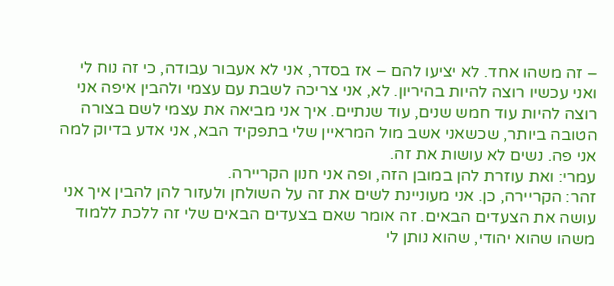– זה משהו אחד. לא יציעו להם – אז בסדר, אני לא אעבור עבודה, כי זה נוח לי ואני עכשיו רוצה להיות בהיריון. לא, אני צריכה לשבת עם עצמי ולהבין איפה אני רוצה להיות עוד חמש שנים, עוד שנתיים. איך אני מביאה את עצמי לשם בצורה הטובה ביותר, שכשאני אשב מול המראיין שלי בתפקיד הבא, אני אדע בדיוק למה אני פה. נשים לא עושות את זה.
עמרי: ואת עוזרת להן במובן הזה, ופה אני חנון הקריירה.
זהר: הקריירה, כן. אני מעוניינת לשים את זה על השולחן ולעזור להן להבין איך אני עושה את הצעדים הבאים. זה אומר שאם בצעדים הבאים שלי זה ללכת ללמוד משהו שהוא יהודי, שהוא נותן לי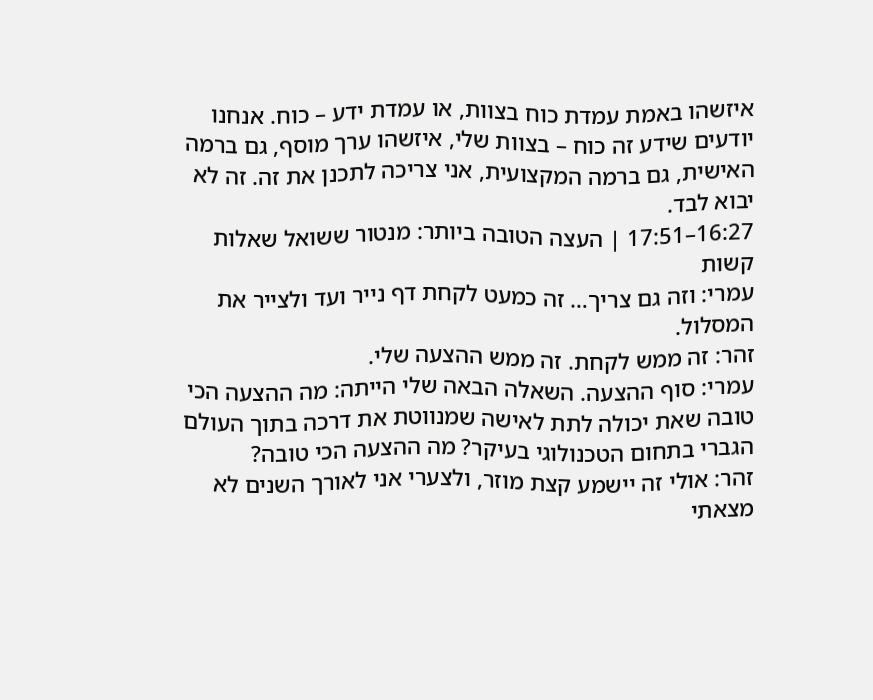איזשהו באמת עמדת כוח בצוות, או עמדת ידע – כוח. אנחנו יודעים שידע זה כוח – בצוות שלי, איזשהו ערך מוסף, גם ברמה האישית, גם ברמה המקצועית, אני צריכה לתכנן את זה. זה לא יבוא לבד.
16:27–17:51 | העצה הטובה ביותר: מנטור ששואל שאלות קשות
עמרי: וזה גם צריך… זה כמעט לקחת דף נייר ועד ולצייר את המסלול.
זהר: זה ממש לקחת. זה ממש ההצעה שלי.
עמרי: סוף ההצעה. השאלה הבאה שלי הייתה: מה ההצעה הכי טובה שאת יכולה לתת לאישה שמנווטת את דרכה בתוך העולם הגברי בתחום הטכנולוגי בעיקר? מה ההצעה הכי טובה?
זהר: אולי זה יישמע קצת מוזר, ולצערי אני לאורך השנים לא מצאתי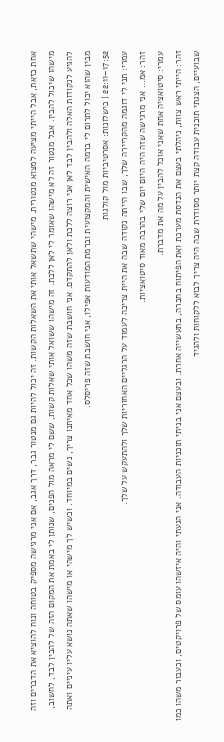אחת כזאת, אבל הייתי מציעה למצוא מנטורית. מישהי שתשאל אותי את השאלות הקשות. זה יכול להיות גם מנטור גבר, דרך אגב, אם אני מרגישה מספיק בטוחה ונוח להוציא את הדברים וזה מישהו שיכול להבין. אבל מנטור זה לא מישהו שאומר לי לאן ללכת. זה מישהו ששואל אותי שאלות קשות, ששם לי מראה מול הפנים, שנותן לי באמת את המקום הזה של להבין לבד, לחשוב, להגיע לנקודות האלה ולהבין לבד לאן אני רוצה ללכת ולאן להתקדם. אני חושבת שזה משהו שכל אחד מאיתנו צריך, נשים במיוחד. וכשיש לך מישהי או מישהו שאתה נושא עליו עיניים ואתה מבין שהוא יכול לתרום לי ברמה האישית והמקצועית וברמת המודעות אפילו, אני חושבת שזה פריסלס.
17:52–22:11 | כישלונות: אסרטיביות מול קולגות
עמרי: תני לי דוגמה מהקריירה שלך, שבו הייתה נקודה שבה את היית צריכה לעמוד על הרגליים האחוריות שלך ולהתעקש על שלך.
זהר: אמ… אני מרגישה שזה היה היום יום שלי בהרבה מאוד סיטואציות.
עמרי: סיטואציה אחת שאני אוכל להבין על מה את מדברת.
זהר: הייתי ראש צוות, ניהלתי בעצם את הנדסת מערכת ואת הפיתוח בחברה, בתעשייה אחרת. ובעצם אני בניתי תוכניות העבודה. אני הגעתי והיה איזשהו עומס של פרויקטים, וכעבור משהו כמו שבועיים, הצגתי תוכנית עבודה קצת יותר מסודרת שבה היה צריך לבוא ללקוחות ולהגיד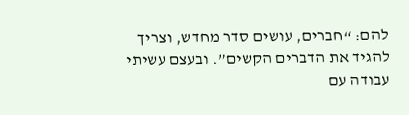להם: “חברים, עושים סדר מחדש, וצריך להגיד את הדברים הקשים”. ובעצם עשיתי עבודה עם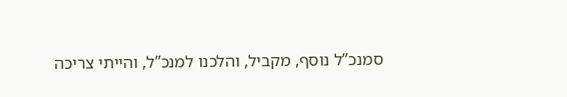סמנכ”ל נוסף, מקביל, והלכנו למנכ”ל, והייתי צריכה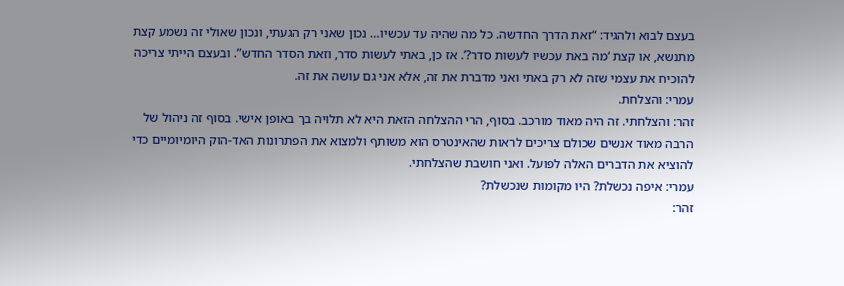בעצם לבוא ולהגיד: “זאת הדרך החדשה. כל מה שהיה עד עכשיו… נכון שאני רק הגעתי, ונכון שאולי זה נשמע קצת מתנשא, או קצת ‘מה באת עכשיו לעשות סדר?’. אז כן, באתי לעשות סדר, וזאת הסדר החדש”. ובעצם הייתי צריכה להוכיח את עצמי שזה לא רק באתי ואני מדברת את זה, אלא אני גם עושה את זה.
עמרי: והצלחת.
זהר: והצלחתי. זה היה מאוד מורכב. בסוף, הרי ההצלחה הזאת היא לא תלויה בך באופן אישי. בסוף זה ניהול של הרבה מאוד אנשים שכולם צריכים לראות שהאינטרס הוא משותף ולמצוא את הפתרונות האד-הוק היומיומיים כדי להוציא את הדברים האלה לפועל. ואני חושבת שהצלחתי.
עמרי: איפה נכשלת? היו מקומות שנכשלת?
זהר: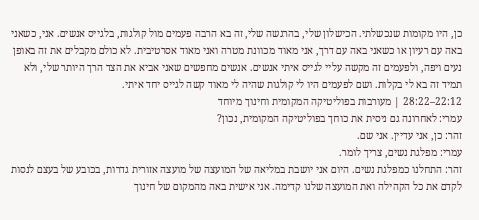כן, היו מקומות שנכשלתי. הכישלון שלי, בהרגשה שלי, זה בא הרבה פעמים מול קולגות, בלגייס אנשים. אני, כשאני באה עם רעיון או כשאני באה עם דרך, אני מאוד מכוונת מטרה ואני מאוד אסרטיבית. לא כולם מקבלים את זה באופן נעים ויפה, ולפעמים זה מקשה עליי לגייס איתי אנשים. אנשים מחפשים שאני אביא את הצד הרך היותר שלי, ולא תמיד זה בא לי בקלות. ושם לפעמים היו לי קולגות שהיה לי מאוד קשה לגייס יחד איתי.
22:12–28:22 | מעורבות בפוליטיקה המקומית וחינוך מיוחד
עמרי: לאחרונה גם ניסית את כוחך בפוליטיקה המקומית, נכון?
זהר: כן, אני עדיין. אני שם.
עמרי: מפלגת נשים, צריך לומר.
זהר: התחלנו כמפלגת נשים. היום אני יושבת במליאה של המועצה של מועצה אזורית גדרות, בכובע של בעצם לנסות לקדם את כל הקהילה ואת המועצה שלנו קדימה. אני אישית באה מהמקום של חינוך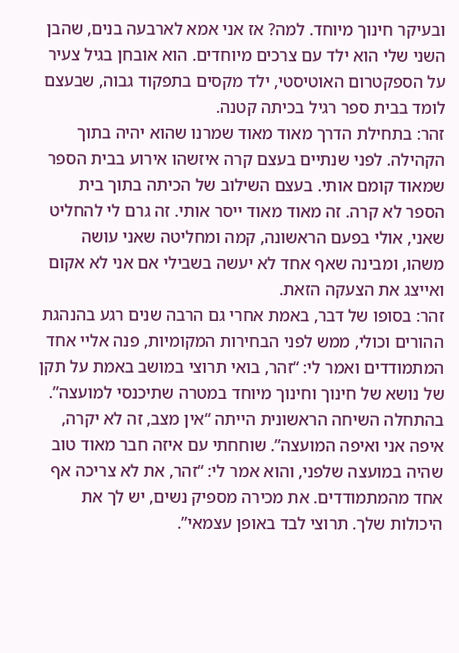ובעיקר חינוך מיוחד. למה? אז אני אמא לארבעה בנים, שהבן השני שלי הוא ילד עם צרכים מיוחדים. הוא אובחן בגיל צעיר על הספקטרום האוטיסטי, ילד מקסים בתפקוד גבוה, שבעצם לומד בבית ספר רגיל בכיתה קטנה.
זהר: בתחילת הדרך מאוד מאוד שמרנו שהוא יהיה בתוך הקהילה. לפני שנתיים בעצם קרה איזשהו אירוע בבית הספר שמאוד קומם אותי. בעצם השילוב של הכיתה בתוך בית הספר לא קרה. זה מאוד מאוד ייסר אותי. זה גרם לי להחליט שאני, אולי בפעם הראשונה, קמה ומחליטה שאני עושה משהו, ומבינה שאף אחד לא יעשה בשבילי אם אני לא אקום ואייצג את הצעקה הזאת.
זהר: בסופו של דבר, באמת אחרי גם הרבה שנים רגע בהנהגת ההורים וכולי, ממש לפני הבחירות המקומיות, פנה אליי אחד המתמודדים ואמר לי: “זהר, בואי תרוצי במושב באמת על תקן של נושא של חינוך וחינוך מיוחד במטרה שתיכנסי למועצה”. בהתחלה השיחה הראשונית הייתה “אין מצב, זה לא יקרה, איפה אני ואיפה המועצה”. שוחחתי עם איזה חבר מאוד טוב שהיה במועצה שלפני, והוא אמר לי: “זהר, את לא צריכה אף אחד מהמתמודדים. את מכירה מספיק נשים, יש לך את היכולות שלך. תרוצי לבד באופן עצמאי”.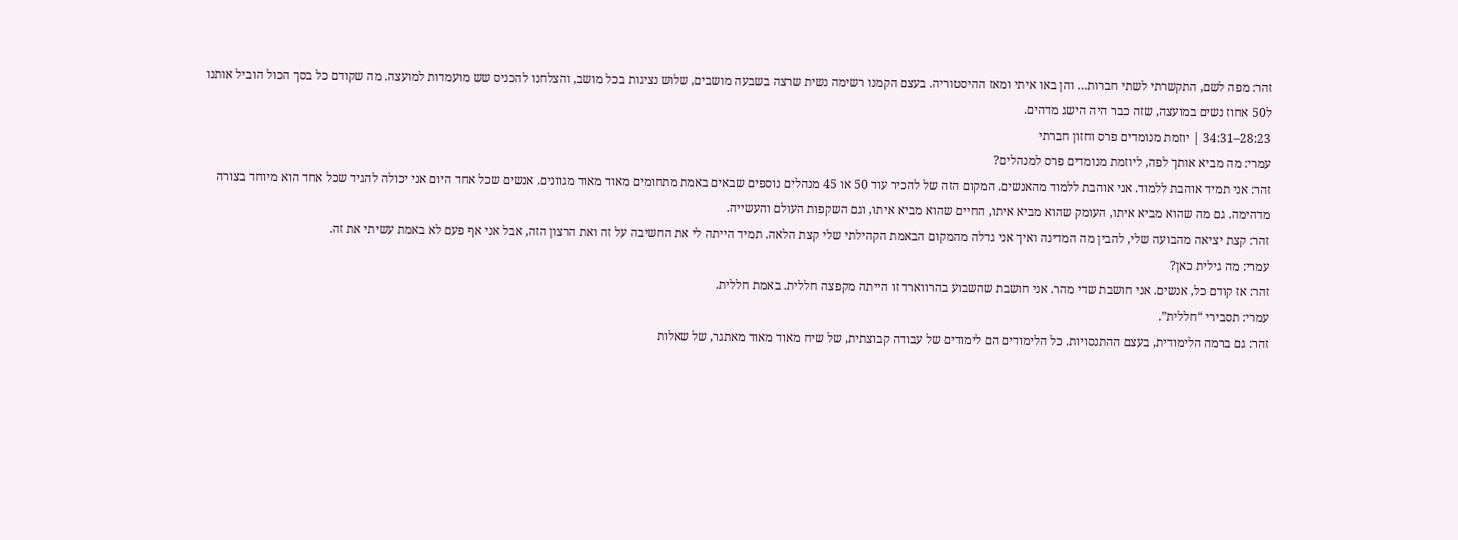זהר: מפה לשם, התקשרתי לשתי חברות… והן באו איתי ומאז ההיסטוריה. בעצם הקמנו רשימה נשית שרצה בשבעה מושבים, שלוש נציגות בכל מושב, והצלחנו להכניס שש מועמדות למועצה. מה שקודם כל בסך הכול הוביל אותנו ל50 אחוז נשים במועצה, שזה כבר היה הישג מדהים.
28:23–34:31 | יוזמת מנומדים פרס וחזון חברתי
עמרי: מה מביא אותך לפה, ליוזמת מנומדים פרס למנהלים?
זהר: אני תמיד אוהבת ללמוד. אני אוהבת ללמוד מהאנשים. המקום הזה של להכיר עוד 50 או 45 מנהלים נוספים שבאים באמת מתחומים מאוד מאוד מגוונים. אנשים שכל אחד היום אני יכולה להגיד שכל אחד הוא מיוחד בצורה מדהימה. גם מה שהוא מביא איתו, העומק שהוא מביא איתו, החיים שהוא מביא איתו, וגם השקפות העולם והעשייה.
זהר: קצת יציאה מהבועה שלי, להבין מה המדינה ואיך אני גדלה מהמקום הבאמת הקהילתי שלי קצת הלאה. תמיד הייתה לי את החשיבה על זה ואת הרצון הזה, אבל אני אף פעם לא באמת עשיתי את זה.
עמרי: מה גילית כאן?
זהר: אז קודם כל, אנשים. אני חושבת שדי מהר. אני חושבת שהשבוע בהרווארד זו הייתה מקפצה חללית. באמת חללית.
עמרי: תסבירי “חללית”.
זהר: גם ברמה הלימודית, בעצם ההתנסויות. כל הלימודים הם לימודים של עבודה קבוצתית, של שיח מאוד מאוד מאתגר, של שאלות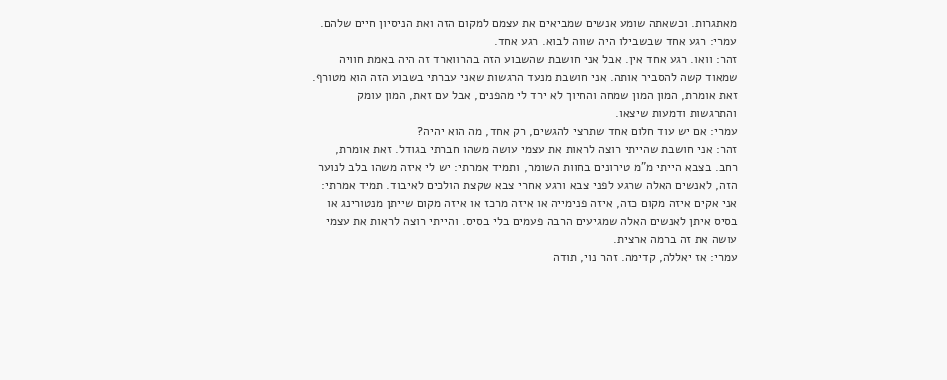מאתגרות. וכשאתה שומע אנשים שמביאים את עצמם למקום הזה ואת הניסיון חיים שלהם.
עמרי: רגע אחד שבשבילו היה שווה לבוא. רגע אחד.
זהר: וואו. רגע אחד אין. אבל אני חושבת שהשבוע הזה בהרווארד זה היה באמת חוויה שמאוד קשה להסביר אותה. אני חושבת מנעד הרגשות שאני עברתי בשבוע הזה הוא מטורף. זאת אומרת, המון המון שמחה והחיוך לא ירד לי מהפנים, אבל עם זאת, המון עומק והתרגשות ודמעות שיצאו.
עמרי: אם יש עוד חלום אחד שתרצי להגשים, רק אחד, מה הוא יהיה?
זהר: אני חושבת שהייתי רוצה לראות את עצמי עושה משהו חברתי בגודל. זאת אומרת, רחב. בצבא הייתי מ”מ טירונים בחוות השומר, ותמיד אמרתי: יש לי איזה משהו בלב לנוער הזה, לאנשים האלה שרגע לפני צבא ורגע אחרי צבא שקצת הולכים לאיבוד. תמיד אמרתי: אני אקים איזה מקום כזה, איזה פנימייה או איזה מרכז או איזה מקום שייתן מנטורינג או בסיס איתן לאנשים האלה שמגיעים הרבה פעמים בלי בסיס. והייתי רוצה לראות את עצמי עושה את זה ברמה ארצית.
עמרי: אז יאללה, קדימה. זהר נוי, תודה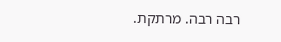רבה רבה. מרתקת.